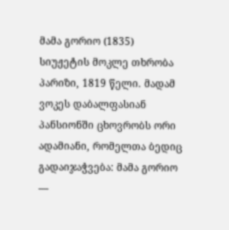მამა გორიო (1835)
სიუჟეტის მოკლე თხრობა
პარიზი, 1819 წელი. მადამ ვოკეს დაბალფასიან პანსიონში ცხოვრობს ორი ადამიანი, რომელთა ბედიც გადაიჯაჭვება: მამა გორიო —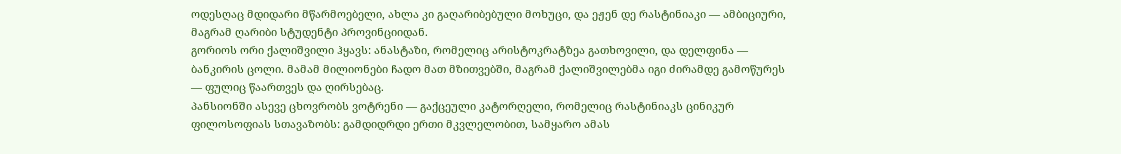ოდესღაც მდიდარი მწარმოებელი, ახლა კი გაღარიბებული მოხუცი, და ეჟენ დე რასტინიაკი — ამბიციური, მაგრამ ღარიბი სტუდენტი პროვინციიდან.
გორიოს ორი ქალიშვილი ჰყავს: ანასტაზი, რომელიც არისტოკრატზეა გათხოვილი, და დელფინა — ბანკირის ცოლი. მამამ მილიონები ჩადო მათ მზითვებში, მაგრამ ქალიშვილებმა იგი ძირამდე გამოწურეს — ფულიც წაართვეს და ღირსებაც.
პანსიონში ასევე ცხოვრობს ვოტრენი — გაქცეული კატორღელი, რომელიც რასტინიაკს ცინიკურ ფილოსოფიას სთავაზობს: გამდიდრდი ერთი მკვლელობით, სამყარო ამას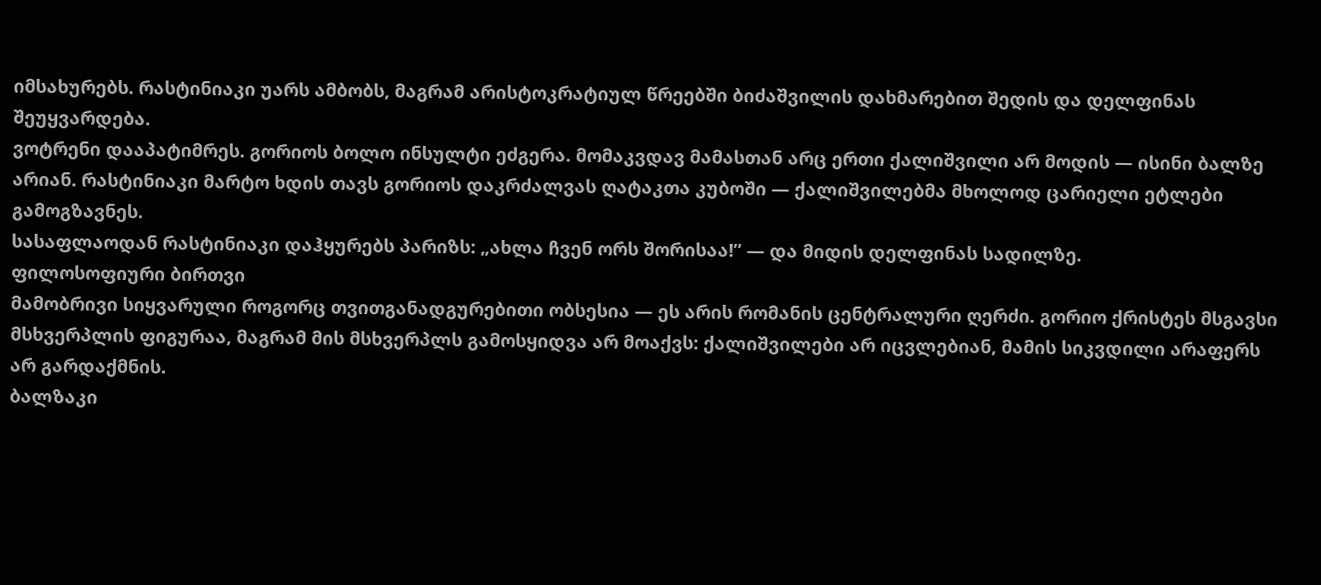იმსახურებს. რასტინიაკი უარს ამბობს, მაგრამ არისტოკრატიულ წრეებში ბიძაშვილის დახმარებით შედის და დელფინას შეუყვარდება.
ვოტრენი დააპატიმრეს. გორიოს ბოლო ინსულტი ეძგერა. მომაკვდავ მამასთან არც ერთი ქალიშვილი არ მოდის — ისინი ბალზე არიან. რასტინიაკი მარტო ხდის თავს გორიოს დაკრძალვას ღატაკთა კუბოში — ქალიშვილებმა მხოლოდ ცარიელი ეტლები გამოგზავნეს.
სასაფლაოდან რასტინიაკი დაჰყურებს პარიზს: „ახლა ჩვენ ორს შორისაა!” — და მიდის დელფინას სადილზე.
ფილოსოფიური ბირთვი
მამობრივი სიყვარული როგორც თვითგანადგურებითი ობსესია — ეს არის რომანის ცენტრალური ღერძი. გორიო ქრისტეს მსგავსი მსხვერპლის ფიგურაა, მაგრამ მის მსხვერპლს გამოსყიდვა არ მოაქვს: ქალიშვილები არ იცვლებიან, მამის სიკვდილი არაფერს არ გარდაქმნის.
ბალზაკი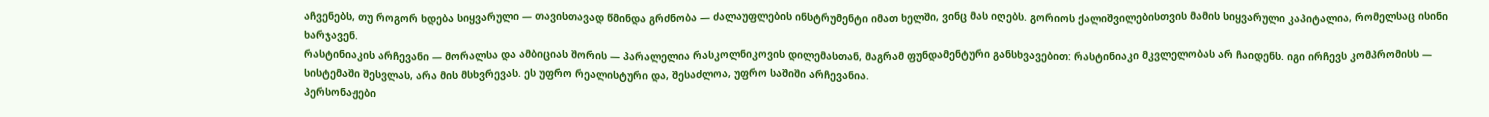აჩვენებს, თუ როგორ ხდება სიყვარული — თავისთავად წმინდა გრძნობა — ძალაუფლების ინსტრუმენტი იმათ ხელში, ვინც მას იღებს. გორიოს ქალიშვილებისთვის მამის სიყვარული კაპიტალია, რომელსაც ისინი ხარჯავენ.
რასტინიაკის არჩევანი — მორალსა და ამბიციას შორის — პარალელია რასკოლნიკოვის დილემასთან, მაგრამ ფუნდამენტური განსხვავებით: რასტინიაკი მკვლელობას არ ჩაიდენს. იგი ირჩევს კომპრომისს — სისტემაში შესვლას, არა მის მსხვრევას. ეს უფრო რეალისტური და, შესაძლოა, უფრო საშიში არჩევანია.
პერსონაჟები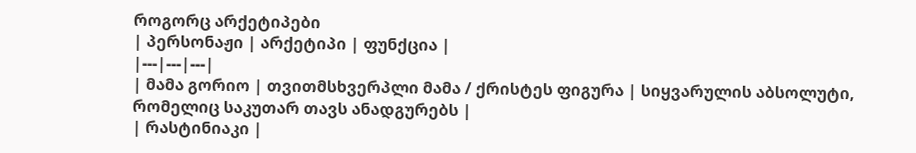როგორც არქეტიპები
| პერსონაჟი | არქეტიპი | ფუნქცია |
|---|---|---|
| მამა გორიო | თვითმსხვერპლი მამა / ქრისტეს ფიგურა | სიყვარულის აბსოლუტი, რომელიც საკუთარ თავს ანადგურებს |
| რასტინიაკი |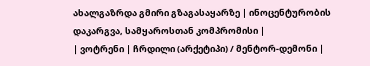ახალგაზრდა გმირი გზაგასაყარზე | ინოცენტურობის დაკარგვა, სამყაროსთან კომპრომისი |
| ვოტრენი | ჩრდილი (არქეტიპი) / მენტორ-დემონი |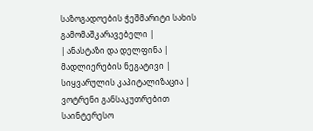საზოგადოების ჭეშმარიტი სახის გამომაშკარავებელი |
| ანასტაზი და დელფინა | მადლიერების ნეგატივი | სიყვარულის კაპიტალიზაცია |
ვოტრენი განსაკუთრებით საინტერესო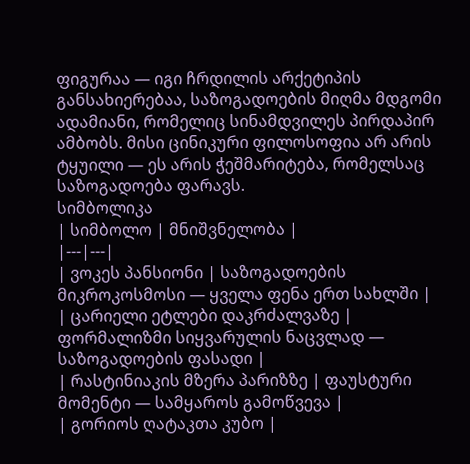ფიგურაა — იგი ჩრდილის არქეტიპის განსახიერებაა, საზოგადოების მიღმა მდგომი ადამიანი, რომელიც სინამდვილეს პირდაპირ ამბობს. მისი ცინიკური ფილოსოფია არ არის ტყუილი — ეს არის ჭეშმარიტება, რომელსაც საზოგადოება ფარავს.
სიმბოლიკა
| სიმბოლო | მნიშვნელობა |
|---|---|
| ვოკეს პანსიონი | საზოგადოების მიკროკოსმოსი — ყველა ფენა ერთ სახლში |
| ცარიელი ეტლები დაკრძალვაზე | ფორმალიზმი სიყვარულის ნაცვლად — საზოგადოების ფასადი |
| რასტინიაკის მზერა პარიზზე | ფაუსტური მომენტი — სამყაროს გამოწვევა |
| გორიოს ღატაკთა კუბო |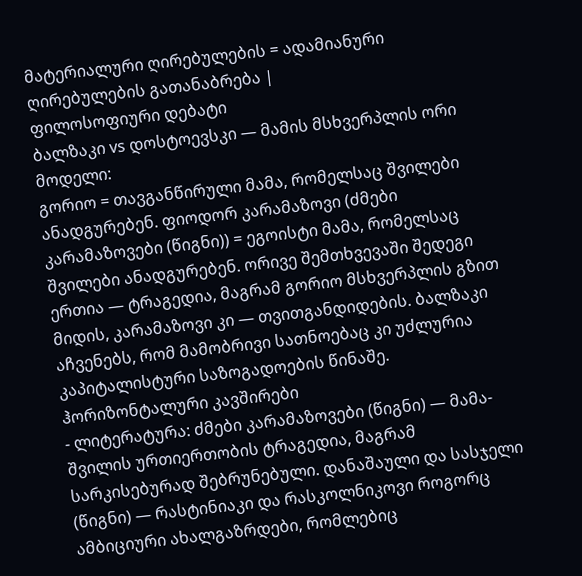მატერიალური ღირებულების = ადამიანური ღირებულების გათანაბრება |
ფილოსოფიური დებატი
ბალზაკი vs დოსტოევსკი — მამის მსხვერპლის ორი მოდელი:
გორიო = თავგანწირული მამა, რომელსაც შვილები ანადგურებენ. ფიოდორ კარამაზოვი (ძმები კარამაზოვები (წიგნი)) = ეგოისტი მამა, რომელსაც შვილები ანადგურებენ. ორივე შემთხვევაში შედეგი ერთია — ტრაგედია, მაგრამ გორიო მსხვერპლის გზით მიდის, კარამაზოვი კი — თვითგანდიდების. ბალზაკი აჩვენებს, რომ მამობრივი სათნოებაც კი უძლურია კაპიტალისტური საზოგადოების წინაშე.
ჰორიზონტალური კავშირები
- ლიტერატურა: ძმები კარამაზოვები (წიგნი) — მამა-შვილის ურთიერთობის ტრაგედია, მაგრამ სარკისებურად შებრუნებული. დანაშაული და სასჯელი (წიგნი) — რასტინიაკი და რასკოლნიკოვი როგორც ამბიციური ახალგაზრდები, რომლებიც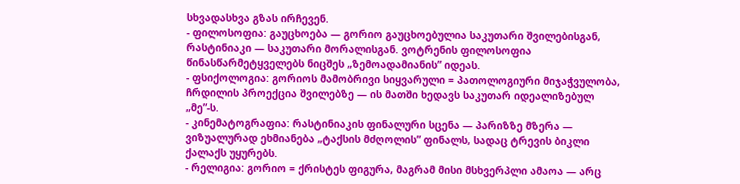სხვადასხვა გზას ირჩევენ.
- ფილოსოფია: გაუცხოება — გორიო გაუცხოებულია საკუთარი შვილებისგან, რასტინიაკი — საკუთარი მორალისგან. ვოტრენის ფილოსოფია წინასწარმეტყველებს ნიცშეს „ზემოადამიანის” იდეას.
- ფსიქოლოგია: გორიოს მამობრივი სიყვარული = პათოლოგიური მიჯაჭვულობა, ჩრდილის პროექცია შვილებზე — ის მათში ხედავს საკუთარ იდეალიზებულ „მე”-ს.
- კინემატოგრაფია: რასტინიაკის ფინალური სცენა — პარიზზე მზერა — ვიზუალურად ეხმიანება „ტაქსის მძღოლის” ფინალს, სადაც ტრევის ბიკლი ქალაქს უყურებს.
- რელიგია: გორიო = ქრისტეს ფიგურა, მაგრამ მისი მსხვერპლი ამაოა — არც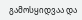გამოსყიდვაა და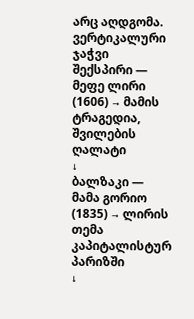არც აღდგომა.
ვერტიკალური ჯაჭვი
შექსპირი — მეფე ლირი (1606) → მამის ტრაგედია, შვილების ღალატი
↓
ბალზაკი — მამა გორიო (1835) → ლირის თემა კაპიტალისტურ პარიზში
↓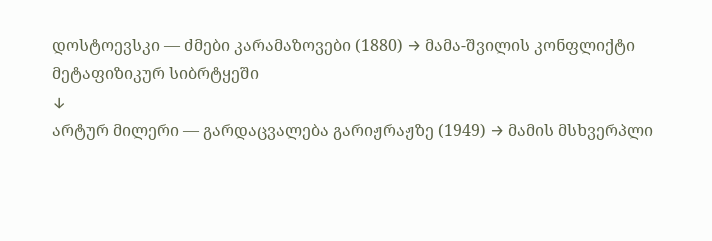დოსტოევსკი — ძმები კარამაზოვები (1880) → მამა-შვილის კონფლიქტი მეტაფიზიკურ სიბრტყეში
↓
არტურ მილერი — გარდაცვალება გარიჟრაჟზე (1949) → მამის მსხვერპლი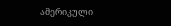ამერიკული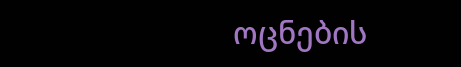ოცნების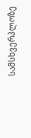სამსხვერპლოზე